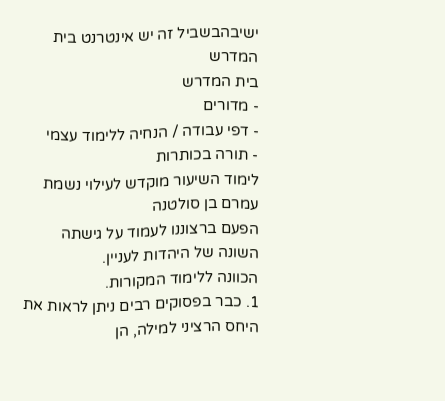ישיבהבשביל זה יש אינטרנט בית המדרש
בית המדרש
- מדורים
- דפי עבודה / הנחיה ללימוד עצמי
- תורה בכותרות
לימוד השיעור מוקדש לעילוי נשמת
עמרם בן סולטנה
הפעם ברצוננו לעמוד על גישתה השונה של היהדות לעניין.
הכוונה ללימוד המקורות.
1. כבר בפסוקים רבים ניתן לראות את היחס הרציני למילה, הן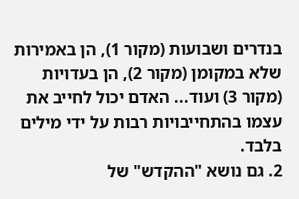בנדרים ושבועות (מקור 1), הן באמירות שלא במקומן (מקור 2), הן בעדויות (מקור 3) ועוד... האדם יכול לחייב את עצמו בהתחייבויות רבות על ידי מילים בלבד.
2. גם נושא "ההקדש" של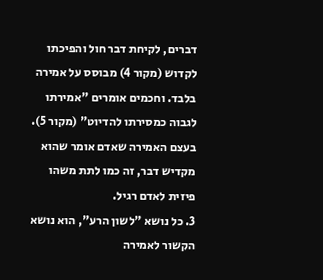דברים, לקיחת דבר חול והפיכתו לקדוש (מקור 4) מבוסס על אמירה בלבד. וחכמים אומרים "אמירתו לגבוה כמסירתו להדיוט" (מקור 5). בעצם האמירה שאדם אומר שהוא מקדיש דבר, זה כמו לתת משהו פיזית לאדם רגיל.
3. כל נושא "לשון הרע", הוא נושא הקשור לאמירה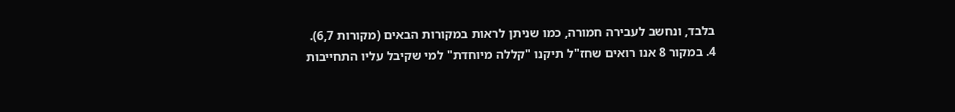בלבד, ונחשב לעבירה חמורה, כמו שניתן לראות במקורות הבאים (מקורות 6,7).
4. במקור 8 אנו רואים שחז"ל תיקנו "קללה מיוחדת" למי שקיבל עליו התחייבות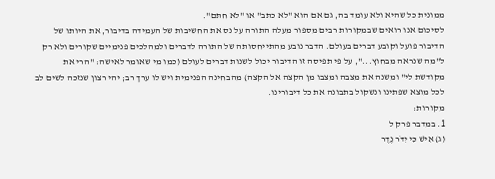ממונית כל שהיא ולא עומד בה, גם אם הוא "לא כתב" או "לא חתם".
לסיכום אנו רואים שבמקורות רבים מספור מעלה התורה על נס את החשיבות של העמידה בדיבור, את היותו של הדיבור פועל וקובע דברים בעולם. הדבר נובע מהתייחסותה של התורה לדברים ולמהלכים פנימיים שקורים ולא רק ל"מה שנראה מבחוץ...", על פי תפיסה זו הדיבור יכול לשנות דברים לעולם (כמו מי שאומר לאישה: "הרי את מקודשת לי" ומשנה את מצבה ומצבו מן הקצה אל הקצה) מהבחינה הפנימית ויש לו ערך רב; יהי רצון שנזכה לשים לב לכל מוצא שפתינו ונשקול בתבונה את כל דיבורינו.
מקורות:
1. במדבר פרק ל
(ג) אִישׁ כִּי יִדֹּר נֶדֶר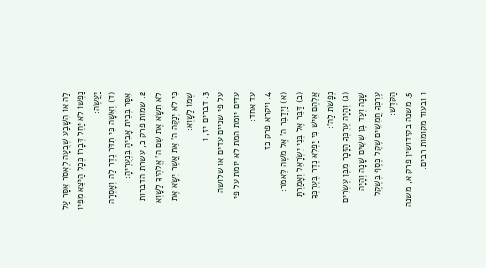לַה אוֹ הִשָּׁבַע שְׁבֻעָה לֶאְסֹר אִסָּר עַל נַפְשׁוֹ לֹא יַחֵל דְּבָרוֹ כְּכָל הַיֹּצֵא מִפִּיו יַעֲשֶׂה:
(ד) וְאִשָּׁה כִּי תִדֹּר נֶדֶר לַה וְאָסְרָה אִסָּר בְּבֵית אָבִיהָ בִּנְעֻרֶיהָ:
2. שמות פרק כ, עשרת הדברות
לֹא תִשָּׂא אֶת שֵׁם ה' אֱלֹהֶיךָ לַשָּׁוְא כִּי לֹא יְנַקֶּה ה' אֵת אֲשֶׁר יִשָּׂא אֶת שְׁמוֹ לַשָּׁוְא:
3. דברים יז, ו
על פי שניים עדים או שלושה עדים יומת המת לא יומת על פי עד אחד:
4. ויקרא פרק כז
(א) וַיְדַבֵּר ה' אֶל מֹשֶׁה לֵּאמֹר:
(ב) דַּבֵּר אֶל בְּנֵי יִשְׂרָאֵל וְאָמַרְתָּ אֲלֵהֶם אִישׁ כִּי יַפְלִא נֶדֶר בְּעֶרְכְּךָ נְפָשֹׁת לַה':
(ג) וְהָיָה עֶרְכְּךָ הַזָּכָר מִבֶּן עֶשְׂרִים שָׁנָה וְעַד בֶּן שִׁשִּׁים שָׁנָה וְהָיָה עֶרְכְּךָ חֲמִשִּׁים שֶׁקֶל כֶּסֶף בְּשֶׁקֶל הַקֹּדֶשׁ:
5. משנה בקידושין פרק א, משנה ו ובעוד מקומות רבים.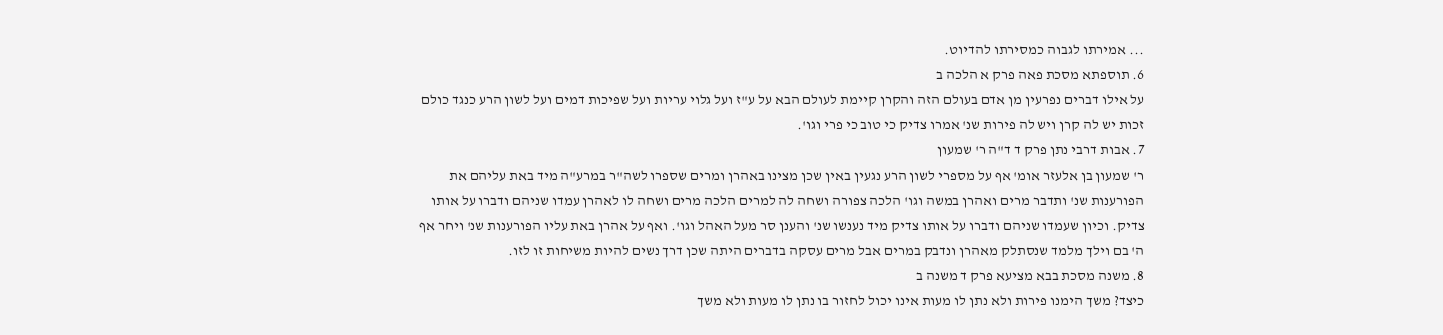... אמירתו לגבוה כמסירתו להדיוט.
6. תוספתא מסכת פאה פרק א הלכה ב
על אילו דברים נפרעין מן אדם בעולם הזה והקרן קיימת לעולם הבא על ע"ז ועל גלוי עריות ועל שפיכות דמים ועל לשון הרע כנגד כולם זכות יש לה קרן ויש לה פירות שנ' אמרו צדיק כי טוב כי פרי וגו'.
7. אבות דרבי נתן פרק ד ד"ה ר' שמעון
ר' שמעון בן אלעזר אומ' אף על מספרי לשון הרע נגעין באין שכן מצינו באהרן ומרים שספרו לשה"ר במרע"ה מיד באת עליהם את הפורענות שנ' ותדבר מרים ואהרן במשה וגו' הלכה צפורה ושחה לה למרים הלכה מרים ושחה לו לאהרן עמדו שניהם ודברו על אותו צדיק. וכיון שעמדו שניהם ודברו על אותו צדיק מיד נענשו שנ' והענן סר מעל האהל וגו'. ואף על אהרן באת עליו הפורענות שנ' ויחר אף ה' בם וילך מלמד שנסתלק מאהרן ונדבק במרים אבל מרים עסקה בדברים היתה שכן דרך נשים להיות משיחות זו לזו.
8. משנה מסכת בבא מציעא פרק ד משנה ב
כיצד? משך הימנו פירות ולא נתן לו מעות אינו יכול לחזור בו נתן לו מעות ולא משך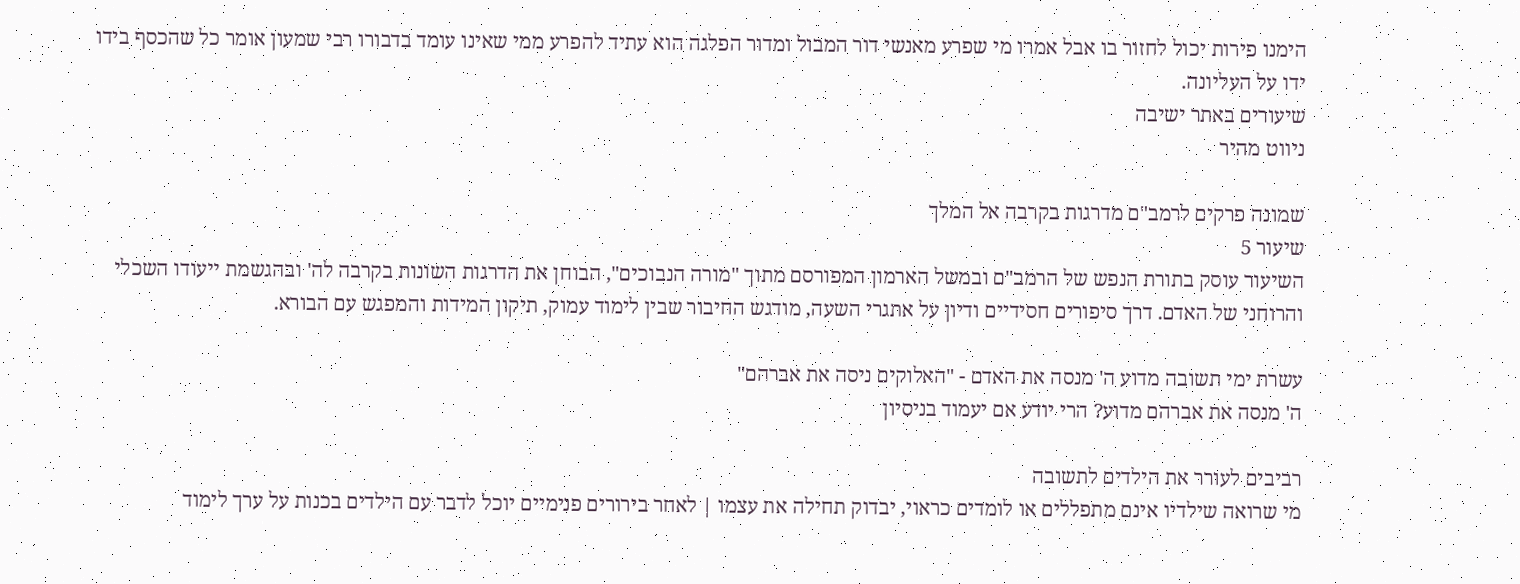הימנו פירות יכול לחזור בו אבל אמרו מי שפרע מאנשי דור המבול ומדור הפלגה הוא עתיד להפרע ממי שאינו עומד בדבורו רבי שמעון אומר כל שהכסף בידו ידו על העליונה.
שיעורים באתר ישיבה
ניווט מהיר

שמונה פרקים לרמב"ם מדרגות בקרבה אל המלך
שיעור 5
השיעור עוסק בתורת הנפש של הרמב"ם ובמשל הארמון המפורסם מתוך "מורה הנבוכים", הבוחן את הדרגות השונות בקרבה לה' ובהגשמת ייעודו השכלי והרוחני של האדם. דרך סיפורים חסידיים ודיון על אתגרי השעה, מודגש החיבור שבין לימוד עמוק, תיקון המידות והמפגש עם הבורא.

עשרת ימי תשובה מדוע ה' מנסה את האדם - "האלוקים ניסה את אברהם"
ה' מנסה את אברהם מדוע? הרי יודע אם יעמוד בניסיון

רביבים לעורר את הילדים לתשובה
מי שרואה שילדיו אינם מתפללים או לומדים כראוי, יבדוק תחילה את עצמו | לאחר בירורים פנימיים יוכל לדבר עם הילדים בכנות על ערך לימוד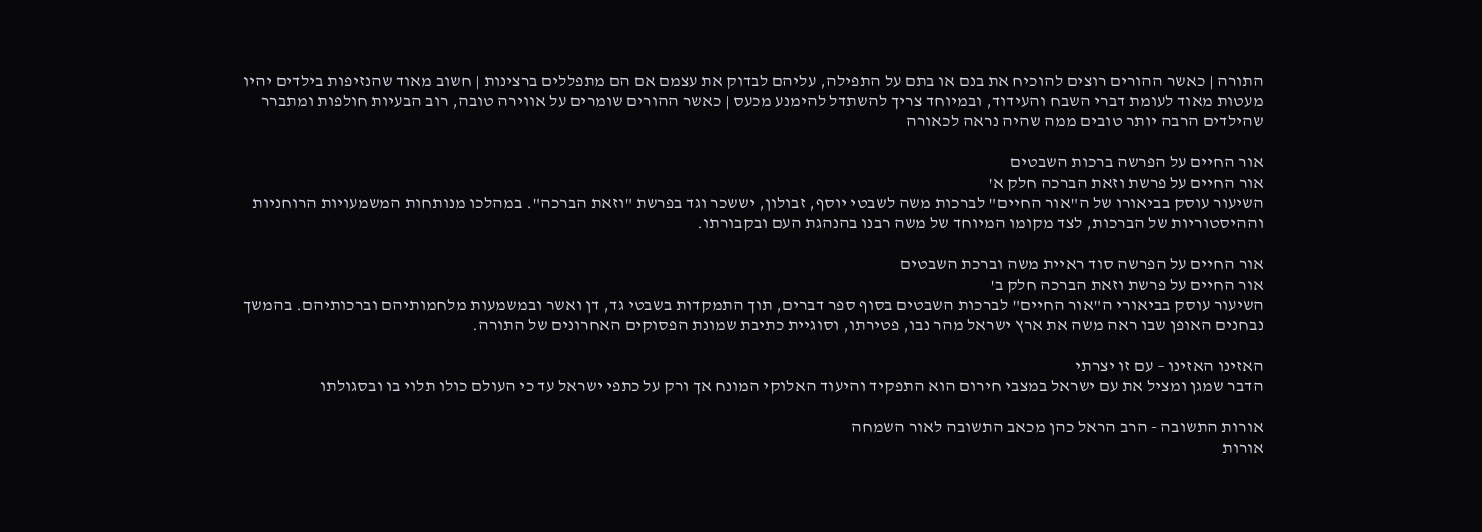התורה | כאשר ההורים רוצים להוכיח את בנם או בתם על התפילה, עליהם לבדוק את עצמם אם הם מתפללים ברצינות | חשוב מאוד שהנזיפות בילדים יהיו מעטות מאוד לעומת דברי השבח והעידוד, ובמיוחד צריך להשתדל להימנע מכעס | כאשר ההורים שומרים על אווירה טובה, רוב הבעיות חולפות ומתברר שהילדים הרבה יותר טובים ממה שהיה נראה לכאורה

אור החיים על הפרשה ברכות השבטים
אור החיים על פרשת וזאת הברכה חלק א'
השיעור עוסק בביאורו של ה"אור החיים" לברכות משה לשבטי יוסף, זבולון, יששכר וגד בפרשת "וזאת הברכה". במהלכו מנותחות המשמעויות הרוחניות וההיסטוריות של הברכות, לצד מקומו המיוחד של משה רבנו בהנהגת העם ובקבורתו.

אור החיים על הפרשה סוד ראיית משה וברכת השבטים
אור החיים על פרשת וזאת הברכה חלק ב'
השיעור עוסק בביאורי ה"אור החיים" לברכות השבטים בסוף ספר דברים, תוך התמקדות בשבטי גד, דן ואשר ובמשמעות מלחמותיהם וברכותיהם. בהמשך נבחנים האופן שבו ראה משה את ארץ ישראל מהר נבו, פטירתו, וסוגיית כתיבת שמונת הפסוקים האחרונים של התורה.

האזינו האזינו – עם זו יצרתי
הדבר שמגן ומציל את עם ישראל במצבי חירום הוא התפקיד והיעוד האלוקי המונח אך ורק על כתפי ישראל עד כי העולם כולו תלוי בו ובסגולתו

אורות התשובה - הרב הראל כהן מכאב התשובה לאור השמחה
אורות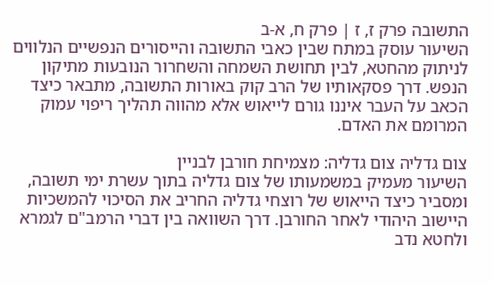התשובה פרק ז, ז | פרק ח, א-ב
השיעור עוסק במתח שבין כאבי התשובה והייסורים הנפשיים הנלווים לניתוק מהחטא, לבין תחושת השמחה והשחרור הנובעות מתיקון הנפש. דרך פסקאותיו של הרב קוק באורות התשובה, מתבאר כיצד הכאב על העבר איננו גורם לייאוש אלא מהווה תהליך ריפוי עמוק המרומם את האדם.

צום גדליה צום גדליה: מצמיחת חורבן לבניין
השיעור מעמיק במשמעותו של צום גדליה בתוך עשרת ימי תשובה, ומסביר כיצד הייאוש של רוצחי גדליה החריב את הסיכוי להמשכיות היישוב היהודי לאחר החורבן. דרך השוואה בין דברי הרמב"ם לגמרא ולחטא נדב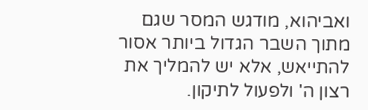ואביהוא, מודגש המסר שגם מתוך השבר הגדול ביותר אסור להתייאש, אלא יש להמליך את רצון ה' ולפעול לתיקון.